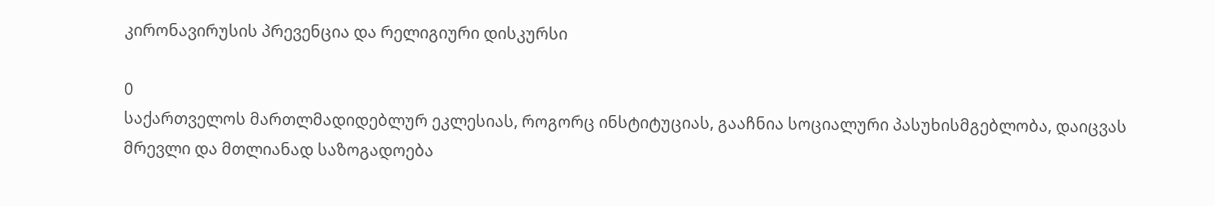კირონავირუსის პრევენცია და რელიგიური დისკურსი

0
საქართველოს მართლმადიდებლურ ეკლესიას, როგორც ინსტიტუციას, გააჩნია სოციალური პასუხისმგებლობა, დაიცვას მრევლი და მთლიანად საზოგადოება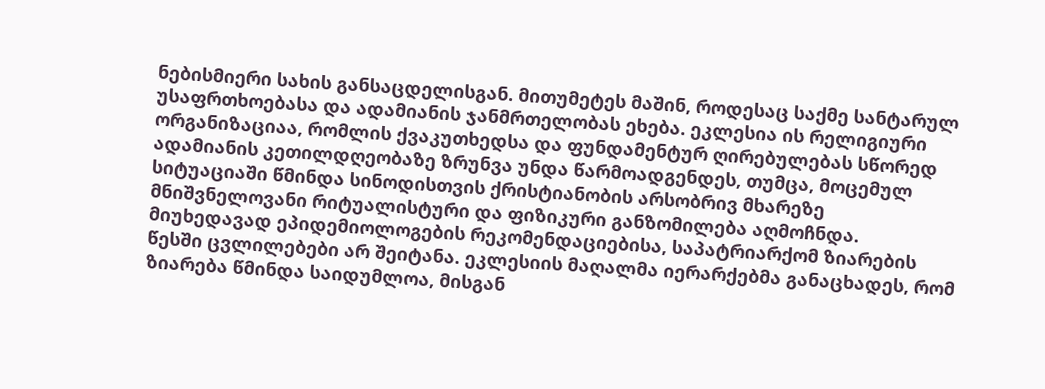ნებისმიერი სახის განსაცდელისგან. მითუმეტეს მაშინ, როდესაც საქმე სანტარულ უსაფრთხოებასა და ადამიანის ჯანმრთელობას ეხება. ეკლესია ის რელიგიური ორგანიზაციაა, რომლის ქვაკუთხედსა და ფუნდამენტურ ღირებულებას სწორედ ადამიანის კეთილდღეობაზე ზრუნვა უნდა წარმოადგენდეს, თუმცა, მოცემულ სიტუაციაში წმინდა სინოდისთვის ქრისტიანობის არსობრივ მხარეზე მნიშვნელოვანი რიტუალისტური და ფიზიკური განზომილება აღმოჩნდა. მიუხედავად ეპიდემიოლოგების რეკომენდაციებისა, საპატრიარქომ ზიარების წესში ცვლილებები არ შეიტანა. ეკლესიის მაღალმა იერარქებმა განაცხადეს, რომ ზიარება წმინდა საიდუმლოა, მისგან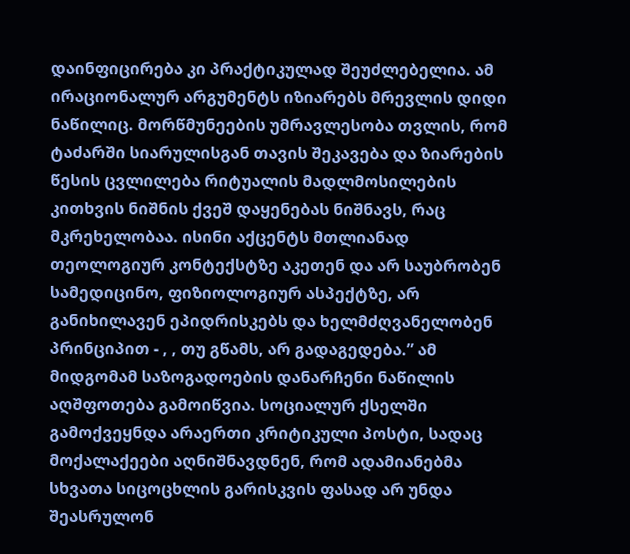დაინფიცირება კი პრაქტიკულად შეუძლებელია. ამ ირაციონალურ არგუმენტს იზიარებს მრევლის დიდი ნაწილიც. მორწმუნეების უმრავლესობა თვლის, რომ ტაძარში სიარულისგან თავის შეკავება და ზიარების წესის ცვლილება რიტუალის მადლმოსილების კითხვის ნიშნის ქვეშ დაყენებას ნიშნავს, რაც მკრეხელობაა. ისინი აქცენტს მთლიანად თეოლოგიურ კონტექსტზე აკეთენ და არ საუბრობენ სამედიცინო, ფიზიოლოგიურ ასპექტზე, არ განიხილავენ ეპიდრისკებს და ხელმძღვანელობენ პრინციპით - , , თუ გწამს, არ გადაგედება.” ამ მიდგომამ საზოგადოების დანარჩენი ნაწილის აღშფოთება გამოიწვია. სოციალურ ქსელში გამოქვეყნდა არაერთი კრიტიკული პოსტი, სადაც მოქალაქეები აღნიშნავდნენ, რომ ადამიანებმა სხვათა სიცოცხლის გარისკვის ფასად არ უნდა შეასრულონ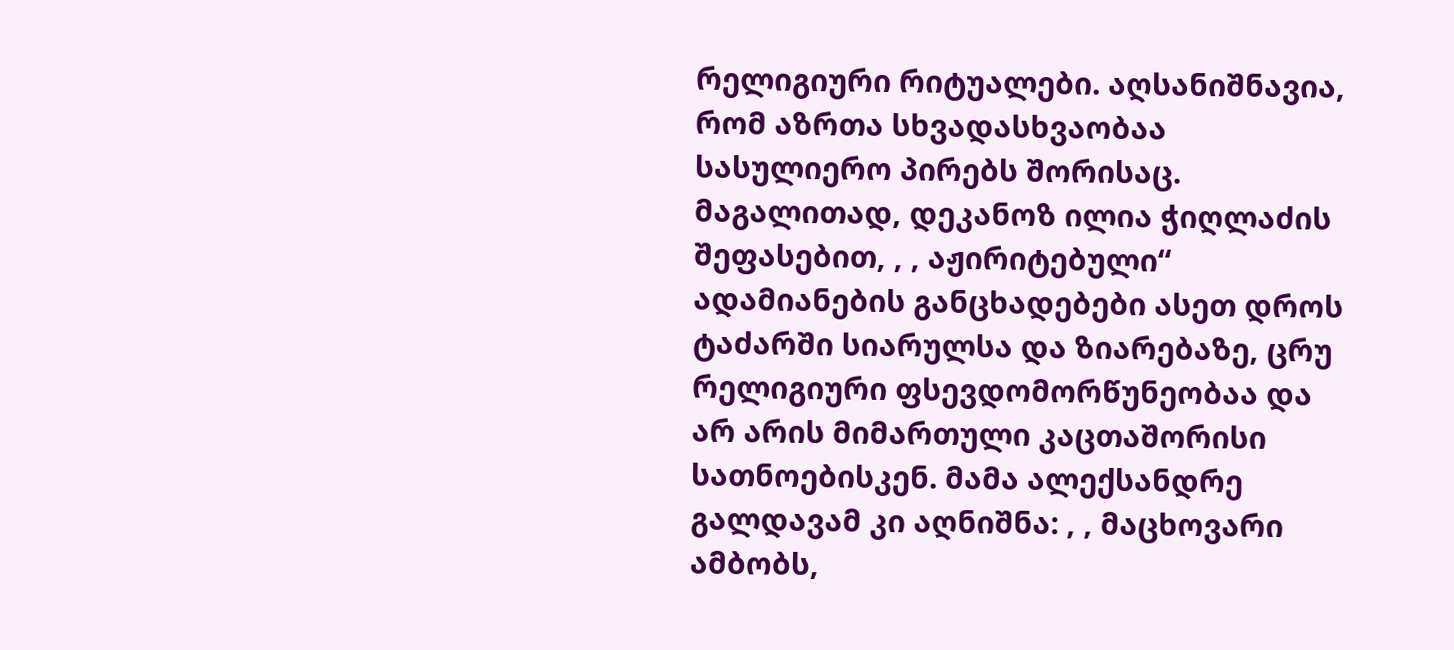რელიგიური რიტუალები. აღსანიშნავია, რომ აზრთა სხვადასხვაობაა სასულიერო პირებს შორისაც. მაგალითად, დეკანოზ ილია ჭიღლაძის შეფასებით, , , აჟირიტებული“ ადამიანების განცხადებები ასეთ დროს ტაძარში სიარულსა და ზიარებაზე, ცრუ რელიგიური ფსევდომორწუნეობაა და არ არის მიმართული კაცთაშორისი სათნოებისკენ. მამა ალექსანდრე გალდავამ კი აღნიშნა: , , მაცხოვარი ამბობს,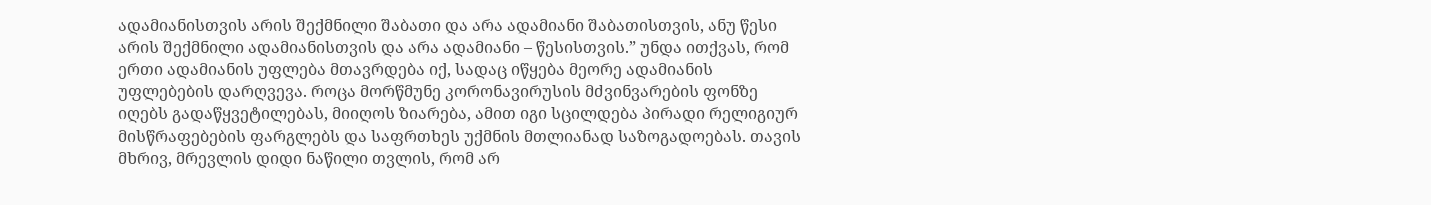ადამიანისთვის არის შექმნილი შაბათი და არა ადამიანი შაბათისთვის, ანუ წესი არის შექმნილი ადამიანისთვის და არა ადამიანი – წესისთვის.” უნდა ითქვას, რომ ერთი ადამიანის უფლება მთავრდება იქ, სადაც იწყება მეორე ადამიანის უფლებების დარღვევა. როცა მორწმუნე კორონავირუსის მძვინვარების ფონზე იღებს გადაწყვეტილებას, მიიღოს ზიარება, ამით იგი სცილდება პირადი რელიგიურ მისწრაფებების ფარგლებს და საფრთხეს უქმნის მთლიანად საზოგადოებას. თავის მხრივ, მრევლის დიდი ნაწილი თვლის, რომ არ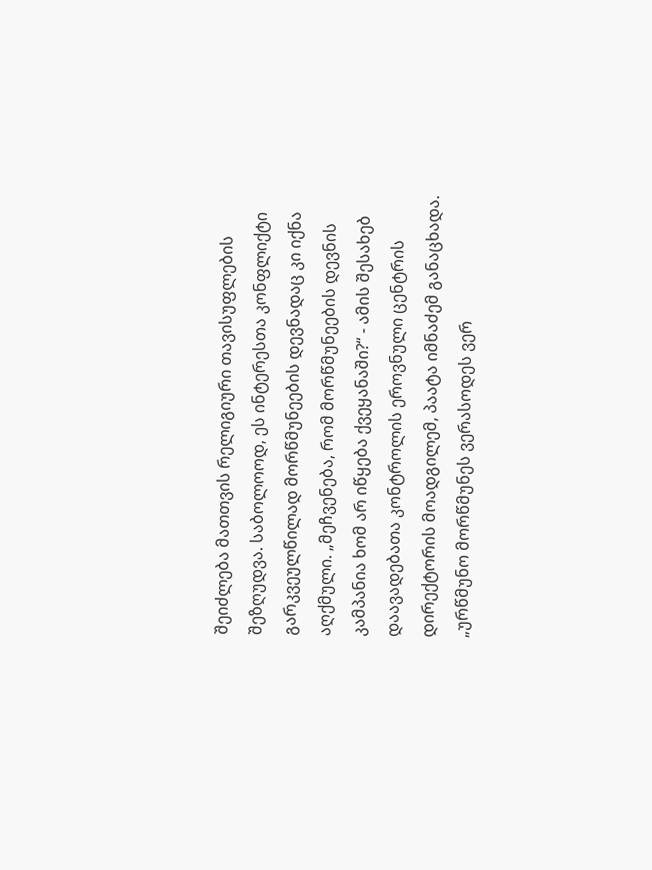შეიძლება მათთვის რელიგიური თავისუფლების შეზღუდვა. საბოლოოდ, ეს ინტერესთა კონფლიქტი გარკვეულწილად მორწმუნეების დევნადაც კი იქნა აღქმული. „მეჩვენება, რომ მორწმუნეების დევნის კამპანია ხომ არ იწყება ქვეყანაში?“ - ამის შესახებ დაავადებათა კონტროლის ეროვნული ცენტრის დირექტორის მოადგილემ, პაატა იმნაძემ განაცხადა. „ურწმუნო მორწმუნეს ვერასოდეს ვერ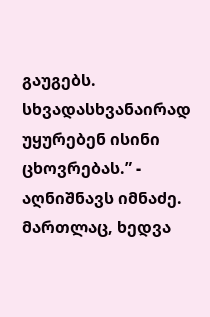გაუგებს. სხვადასხვანაირად უყურებენ ისინი ცხოვრებას.” - აღნიშნავს იმნაძე. მართლაც, ხედვა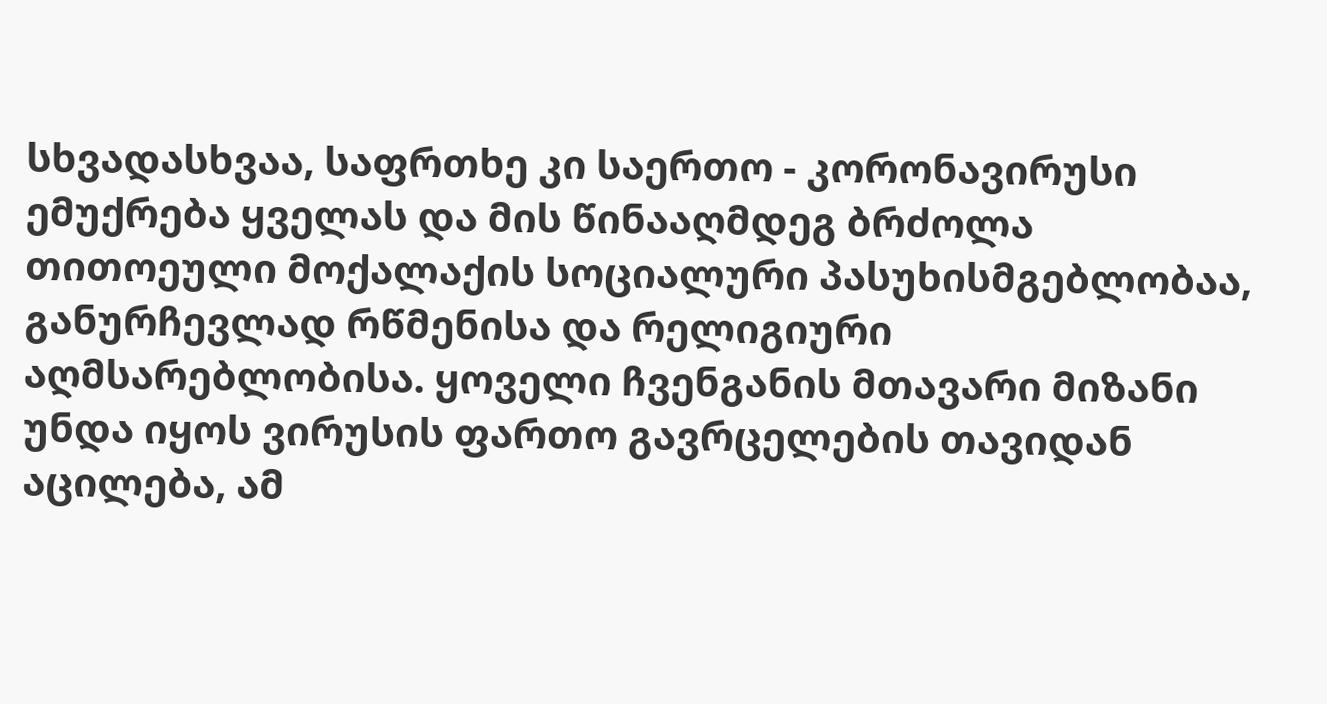სხვადასხვაა, საფრთხე კი საერთო - კორონავირუსი ემუქრება ყველას და მის წინააღმდეგ ბრძოლა თითოეული მოქალაქის სოციალური პასუხისმგებლობაა, განურჩევლად რწმენისა და რელიგიური აღმსარებლობისა. ყოველი ჩვენგანის მთავარი მიზანი უნდა იყოს ვირუსის ფართო გავრცელების თავიდან აცილება, ამ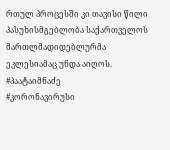რთულ პროცესში კი თავისი წილი პასუხისმგებლობა საქართველოს მართლმადიდებლურმა ეკლესიამაც უნდა აიღოს.
#პაატაიმნაძე
#კორონავირუსი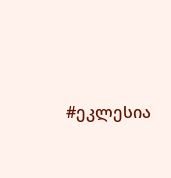#ეკლესია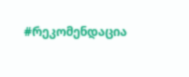#რეკომენდაცია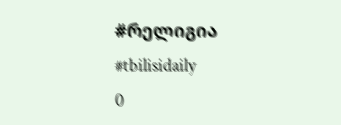#რელიგია
#tbilisidaily
0